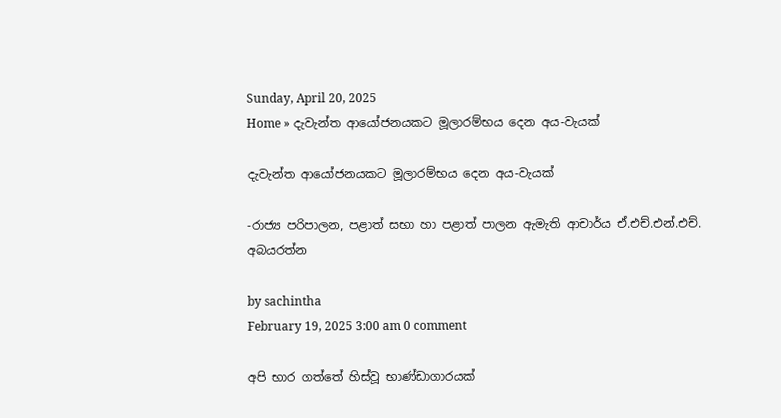Sunday, April 20, 2025
Home » දැවැන්ත ආයෝජනයකට මූලාරම්භය දෙන අය-වැයක්

දැවැන්ත ආයෝජනයකට මූලාරම්භය දෙන අය-වැයක්

-රාජ්‍ය පරිපාලන, පළාත් සභා හා පළාත් පාලන ඇමැති ආචාර්ය ඒ.එච්.එන්.එච්. අබයරත්න

by sachintha
February 19, 2025 3:00 am 0 comment

අපි භාර ගත්තේ හිස්වූ භාණ්ඩාගාරයක්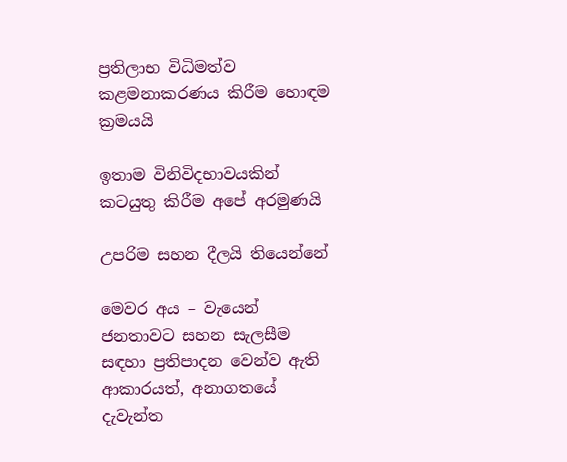ප්‍රතිලාභ විධිමත්ව කළමනාකරණය කිරීම හොඳම ක්‍රමයයි

ඉතාම විනිවිදභාවයකින් කටයුතු කිරීම අපේ අරමුණයි

උපරිම සහන දීලයි තියෙන්නේ

මෙවර අය – වැයෙන් ජනතාවට සහන සැලසීම සඳහා ප්‍රතිපාදන වෙන්ව ඇති ආකාරයත්, අනාගතයේ දැවැන්ත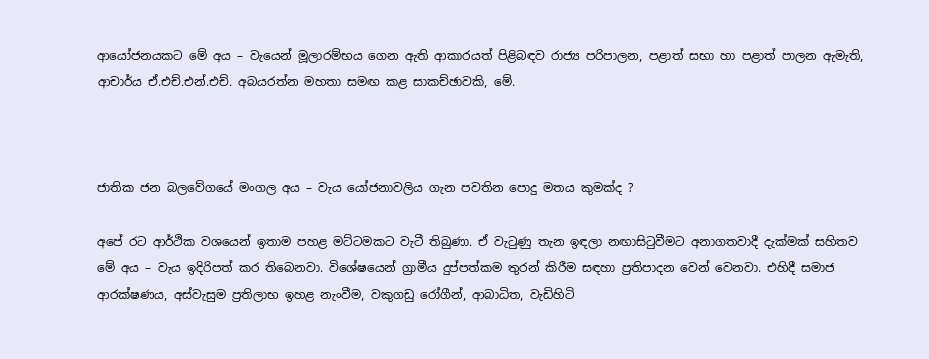ආයෝජනයකට මේ අය – වැයෙන් මූලාරම්භය ගෙන ඇති ආකාරයත් පිළිබඳව රාජ්‍ය පරිපාලන, පළාත් සභා හා පළාත් පාලන ඇමැති, ආචාර්ය ඒ.එච්.එන්.එච්. අබයරත්න මහතා සමඟ කළ සාකච්ඡාවකි, මේ.



ජාතික ජන බලවේගයේ මංගල අය – වැය යෝජනාවලිය ගැන පවතින පොදු මතය කුමක්ද ?

අපේ රට ආර්ථික වශයෙන් ඉතාම පහළ මට්ටමකට වැටී තිබුණා. ඒ වැටුණු තැන ඉඳලා නඟාසිටුවීමට අනාගතවාදී දැක්මක් සහිතව මේ අය – වැය ඉදිරිපත් කර තිබෙනවා. විශේෂයෙන් ග්‍රාමීය දුප්පත්කම තුරන් කිරීම සඳහා ප්‍රතිපාදන වෙන් වෙනවා. එහිදී සමාජ ආරක්ෂණය, අස්වැසුම ප්‍රතිලාභ ඉහළ නැංවීම, වකුගඩු රෝගීන්, ආබාධිත, වැඩිහිටි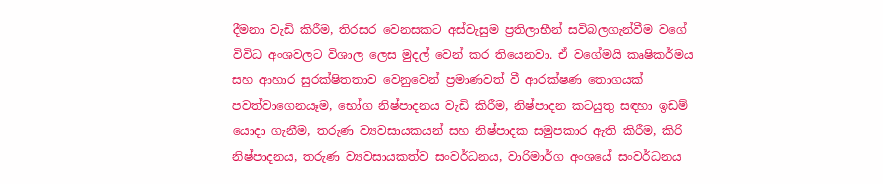දීමනා වැඩි කිරීම, තිරසර වෙනසකට අස්වැසුම ප්‍රතිලාභීන් සවිබලගැන්වීම වගේ විවිධ අංශවලට විශාල ලෙස මුදල් වෙන් කර තියෙනවා. ඒ වගේමයි කෘෂිකර්මය සහ ආහාර සුරක්ෂිතතාව වෙනුවෙන් ප්‍රමාණවත් වී ආරක්ෂණ තොගයක් පවත්වාගෙනයෑම, භෝග නිෂ්පාදනය වැඩි කිරීම, නිෂ්පාදන කටයුතු සඳහා ඉඩම් යොදා ගැනීම, තරුණ ව්‍යවසායකයන් සහ නිෂ්පාදක සමුපකාර ඇති කිරීම, කිරි නිෂ්පාදනය, තරුණ ව්‍යවසායකත්ව සංවර්ධනය, වාරිමාර්ග අංශයේ සංවර්ධනය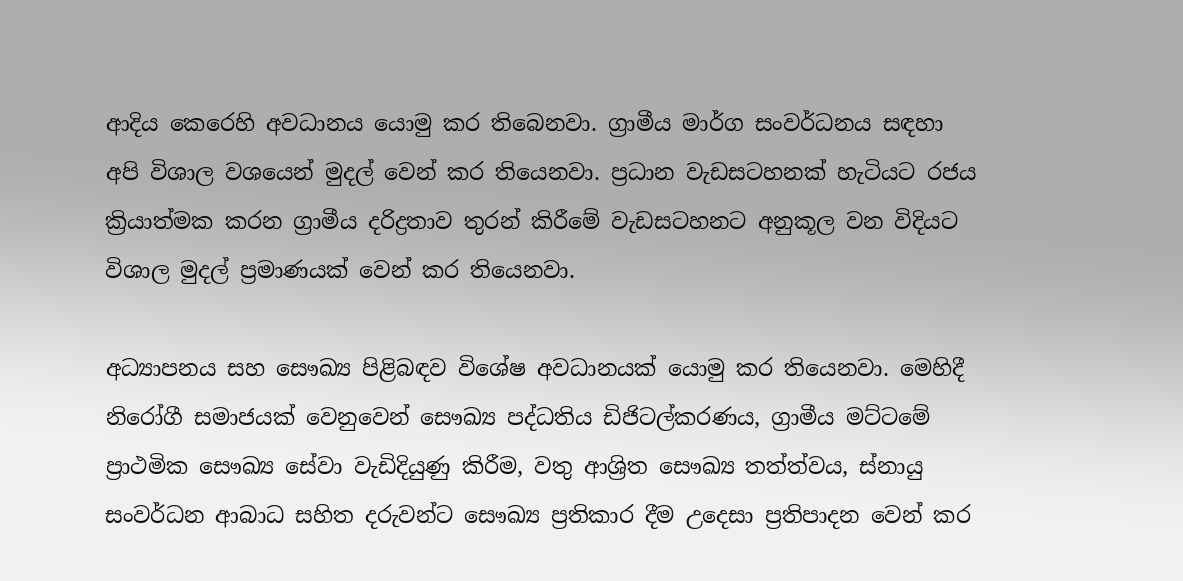ආදිය කෙරෙහි අවධානය යොමු කර තිබෙනවා. ග්‍රාමීය මාර්ග සංවර්ධනය සඳහා අපි විශාල වශයෙන් මුදල් වෙන් කර තියෙනවා. ප්‍රධාන වැඩසටහනක් හැටියට රජය ක්‍රියාත්මක කරන ග්‍රාමීය දරිද්‍රතාව තුරන් කිරීමේ වැඩසටහනට අනුකූල වන විදියට විශාල මුදල් ප්‍රමාණයක් වෙන් කර තියෙනවා.

අධ්‍යාපනය සහ සෞඛ්‍ය පිළිබඳව විශේෂ අවධානයක් යොමු කර තියෙනවා. මෙහිදී නිරෝගී සමාජයක් වෙනුවෙන් සෞඛ්‍ය පද්ධතිය ඩිජිටල්කරණය, ග්‍රාමීය මට්ටමේ ප්‍රාථමික සෞඛ්‍ය සේවා වැඩිදියුණු කිරීම, වතු ආශ්‍රිත සෞඛ්‍ය තත්ත්වය, ස්නායු සංවර්ධන ආබාධ සහිත දරුවන්ට සෞඛ්‍ය ප්‍රතිකාර දීම උදෙසා ප්‍රතිපාදන වෙන් කර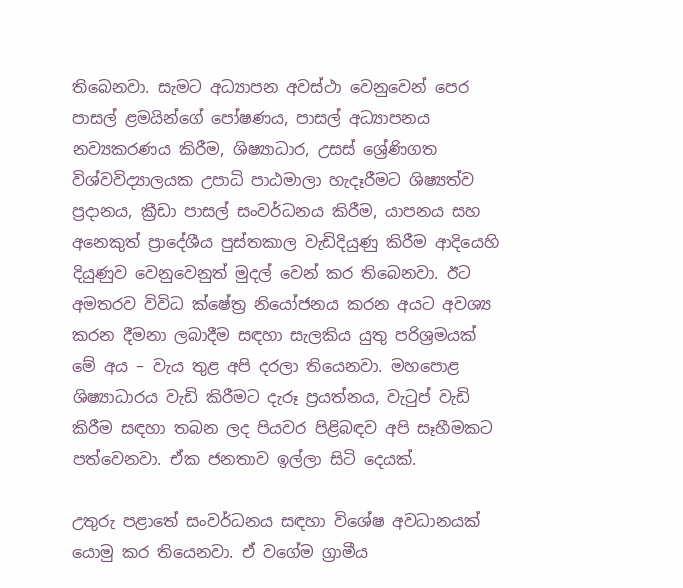තිබෙනවා. සැමට අධ්‍යාපන අවස්ථා වෙනුවෙන් පෙර පාසල් ළමයින්ගේ පෝෂණය, පාසල් අධ්‍යාපනය නව්‍යකරණය කිරීම, ශිෂ්‍යාධාර, උසස් ශ්‍රේණිගත විශ්වවිද්‍යාලයක උපාධි පාඨමාලා හැදෑරීමට ශිෂ්‍යත්ව ප්‍රදානය, ක්‍රීඩා පාසල් සංවර්ධනය කිරීම, යාපනය සහ අනෙකුත් ප්‍රාදේශීය පුස්තකාල වැඩිදියුණු කිරීම ආදියෙහි දියුණුව වෙනුවෙනුත් මුදල් වෙන් කර තිබෙනවා. ඊට අමතරව විවිධ ක්ෂේත්‍ර නියෝජනය කරන අයට අවශ්‍ය කරන දීමනා ලබාදීම සඳහා සැලකිය යුතු පරිශ්‍රමයක් මේ අය – වැය තුළ අපි දරලා තියෙනවා. මහපොළ ශිෂ්‍යාධාරය වැඩි කිරීමට දැරූ ප්‍රයත්නය, වැටුප් වැඩි කිරීම සඳහා තබන ලද පියවර පිළිබඳව අපි සෑහීමකට පත්වෙනවා. ඒක ජනතාව ඉල්ලා සිටි දෙයක්.

උතුරු පළාතේ සංවර්ධනය සඳහා විශේෂ අවධානයක් යොමු කර තියෙනවා. ඒ වගේම ග්‍රාමීය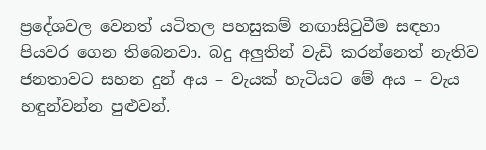ප්‍රදේශවල වෙනත් යටිතල පහසුකම් නඟාසිටුවීම සඳහා පියවර ගෙන තිබෙනවා. බදු අලුතින් වැඩි කරන්නෙත් නැතිව ජනතාවට සහන දුන් අය – වැයක් හැටියට මේ අය – වැය හඳුන්වන්න පුළුවන්.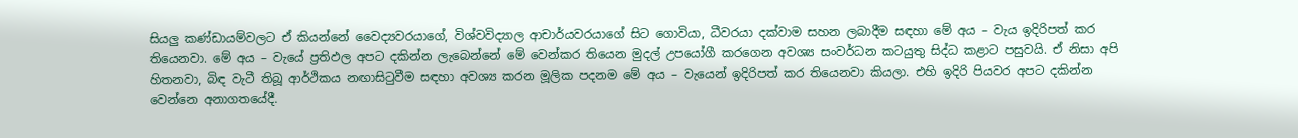සියලු කණ්ඩායම්වලට ඒ කියන්නේ වෛද්‍යවරයාගේ, විශ්වවිද්‍යාල ආචාර්යවරයාගේ සිට ගොවියා, ධීවරයා දක්වාම සහන ලබාදීම සඳහා මේ අය – වැය ඉදිරිපත් කර තියෙනවා. මේ අය – වැයේ ප්‍රතිඵල අපට දකින්න ලැබෙන්නේ මේ වෙන්කර තියෙන මුදල් උපයෝගී කරගෙන අවශ්‍ය සංවර්ධන කටයුතු සිද්ධ කළාට පසුවයි. ඒ නිසා අපි හිතනවා, බිඳ වැටී තිබූ ආර්ථිකය නඟාසිටුවීම සඳහා අවශ්‍ය කරන මූලික පදනම මේ අය – වැයෙන් ඉදිරිපත් කර තියෙනවා කියලා. එහි ඉදිරි පියවර අපට දකින්න වෙන්නෙ අනාගතයේදී.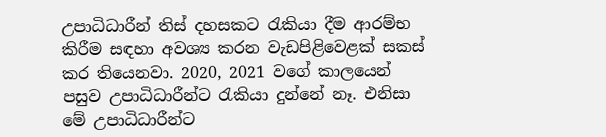උපාධිධාරීන් තිස් දහසකට රැකියා දීම ආරම්භ කිරීම සඳහා අවශ්‍ය කරන වැඩපිළිවෙළක් සකස් කර තියෙනවා. 2020, 2021 වගේ කාලයෙන් පසුව උපාධිධාරීන්ට රැකියා දුන්නේ නෑ. එනිසා මේ උපාධිධාරීන්ට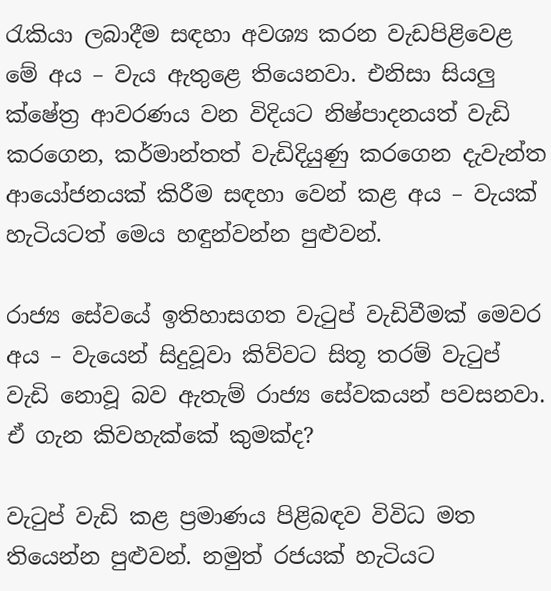රැකියා ලබාදීම සඳහා අවශ්‍ය කරන වැඩපිළිවෙළ මේ අය – වැය ඇතුළෙ තියෙනවා. එනිසා සියලු ක්ෂේත්‍ර ආවරණය වන විදියට නිෂ්පාදනයත් වැඩි කරගෙන, කර්මාන්තත් වැඩිදියුණු කරගෙන දැවැන්ත ආයෝජනයක් කිරීම සඳහා වෙන් කළ අය – වැයක් හැටියටත් මෙය හඳුන්වන්න පුළුවන්.

රාජ්‍ය සේවයේ ඉතිහාසගත වැටුප් වැඩිවීමක් මෙවර අය – වැයෙන් සිදුවූවා කිව්වට සිතූ තරම් වැටුප් වැඩි නොවූ බව ඇතැම් රාජ්‍ය සේවකයන් පවසනවා. ඒ ගැන කිවහැක්කේ කුමක්ද?

වැටුප් වැඩි කළ ප්‍රමාණය පිළිබඳව විවිධ මත තියෙන්න පුළුවන්. නමුත් රජයක් හැටියට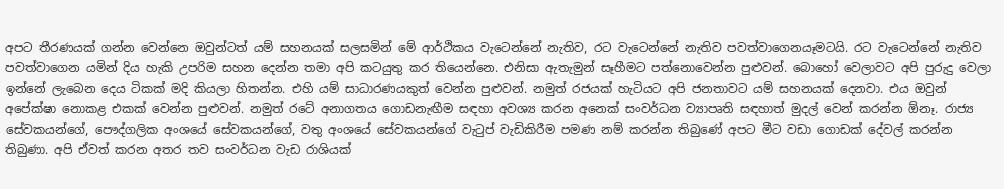අපට තීරණයක් ගන්න වෙන්නෙ ඔවුන්ටත් යම් සහනයක් සලසමින් මේ ආර්ථිකය වැටෙන්නේ නැතිව, රට වැටෙන්නේ නැතිව පවත්වාගෙනයෑමටයි. රට වැටෙන්නේ නැතිව පවත්වාගෙන යමින් දිය හැකි උපරිම සහන දෙන්න තමා අපි කටයුතු කර තියෙන්නෙ. එනිසා ඇතැමුන් සෑහීමට පත්නොවෙන්න පුළුවන්. බොහෝ වෙලාවට අපි පුරුදු වෙලා ඉන්නේ ලැබෙන දෙය ටිකක් මදි කියලා හිතන්න. එහි යම් සාධාරණයකුත් වෙන්න පුළුවන්. නමුත් රජයක් හැටියට අපි ජනතාවට යම් සහනයක් දෙනවා. එය ඔවුන් අපේක්ෂා නොකළ එකක් වෙන්න පුළුවන්. නමුත් රටේ අනාගතය ගොඩනැඟීම සඳහා අවශ්‍ය කරන අනෙක් සංවර්ධන ව්‍යාපෘති සඳහාත් මුදල් වෙන් කරන්න ඕනෑ. රාජ්‍ය සේවකයන්ගේ, පෞද්ගලික අංශයේ සේවකයන්ගේ, වතු අංශයේ සේවකයන්ගේ වැටුප් වැඩිකිරීම පමණ නම් කරන්න තිබුණේ අපට මීට වඩා ගොඩක් දේවල් කරන්න තිබුණා. අපි ඒවත් කරන අතර තව සංවර්ධන වැඩ රාශියක්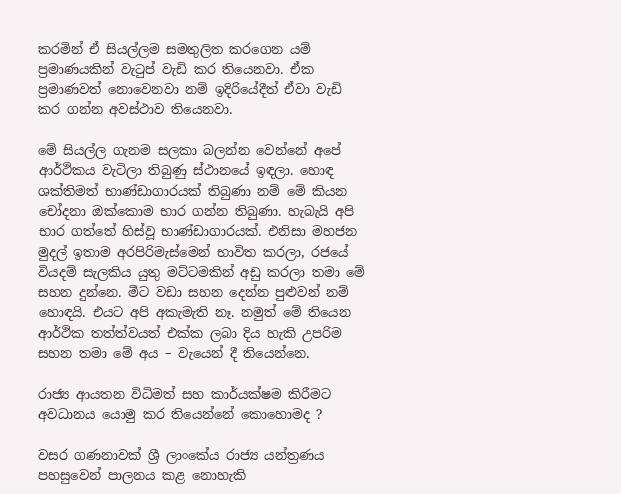කරමින් ඒ සියල්ලම සමතුලිත කරගෙන යම් ප්‍රමාණයකින් වැටුප් වැඩි කර තියෙනවා. ඒක ප්‍රමාණවත් නොවෙනවා නම් ඉදිරියේදීත් ඒවා වැඩි කර ගන්න අවස්ථාව තියෙනවා.

මේ සියල්ල ගැනම සලකා බලන්න වෙන්නේ අපේ ආර්ථිකය වැටිලා තිබුණු ස්ථානයේ ඉඳලා. හොඳ ශක්තිමත් භාණ්ඩාගාරයක් තිබුණා නම් මේ කියන චෝදනා ඔක්කොම භාර ගන්න තිබුණා. හැබැයි අපි භාර ගත්තේ හිස්වූ භාණ්ඩාගාරයක්. එනිසා මහජන මුදල් ඉතාම අරපිරිමැස්මෙන් භාවිත කරලා, රජයේ වියදම් සැලකිය යුතු මට්ටමකින් අඩු කරලා තමා මේ සහන දුන්නෙ. මීට වඩා සහන දෙන්න පුළුවන් නම් හොඳයි. එයට අපි අකැමැති නෑ. නමුත් මේ තියෙන ආර්ථික තත්ත්වයත් එක්ක ලබා දිය හැකි උපරිම සහන තමා මේ අය – වැයෙන් දී තියෙන්නෙ.

රාජ්‍ය ආයතන විධිමත් සහ කාර්යක්ෂම කිරීමට අවධානය යොමු කර තියෙන්නේ කොහොමද ?

වසර ගණනාවක් ශ්‍රී ලාංකේය රාජ්‍ය යන්ත්‍රණය පහසුවෙන් පාලනය කළ නොහැකි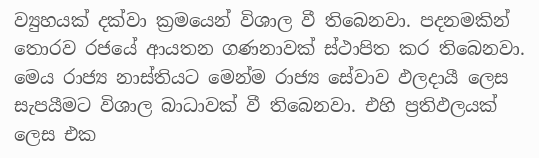ව්‍යුහයක් දක්වා ක්‍රමයෙන් විශාල වී තිබෙනවා. පදනමකින් තොරව රජයේ ආයතන ගණනාවක් ස්ථාපිත කර තිබෙනවා. මෙය රාජ්‍ය නාස්තියට මෙන්ම රාජ්‍ය සේවාව ඵලදායී ලෙස සැපයීමට විශාල බාධාවක් වී තිබෙනවා. එහි ප්‍රතිඵලයක් ලෙස එක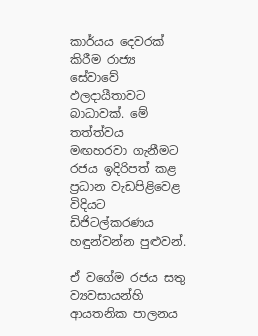කාර්යය දෙවරක් කිරීම රාජ්‍ය සේවාවේ ඵලදායීතාවට බාධාවක්. මේ තත්ත්වය මඟහරවා ගැනීමට රජය ඉදිරිපත් කළ ප්‍රධාන වැඩපිළිවෙළ විදියට ඩිජිටල්කරණය හඳුන්වන්න පුළුවන්.

ඒ වගේම රජය සතු ව්‍යවසායන්හි ආයතනික පාලනය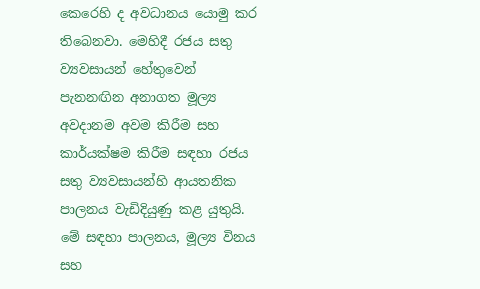කෙරෙහි ද අවධානය යොමු කර තිබෙනවා. මෙහිදී රජය සතු ව්‍යවසායන් හේතුවෙන් පැනනඟින අනාගත මූල්‍ය අවදානම අවම කිරීම සහ කාර්යක්ෂම කිරීම සඳහා රජය සතු ව්‍යවසායන්හි ආයතනික පාලනය වැඩිදියුණු කළ යුතුයි. මේ සඳහා පාලනය, මූල්‍ය විනය සහ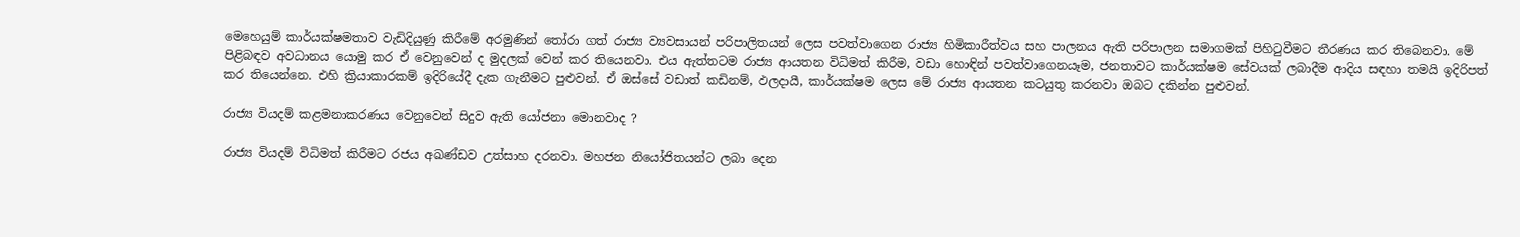මෙහෙයුම් කාර්යක්ෂමතාව වැඩිදියුණු කිරීමේ අරමුණින් තෝරා ගත් රාජ්‍ය ව්‍යවසායන් පරිපාලිතයන් ලෙස පවත්වාගෙන රාජ්‍ය හිමිකාරීත්වය සහ පාලනය ඇති පරිපාලන සමාගමක් පිහිටුවීමට තීරණය කර තිබෙනවා. මේ පිළිබඳව අවධානය යොමු කර ඒ වෙනුවෙන් ද මුදලක් වෙන් කර තියෙනවා. එය ඇත්තටම රාජ්‍ය ආයතන විධිමත් කිරීම, වඩා හොඳින් පවත්වාගෙනයෑම, ජනතාවට කාර්යක්ෂම සේවයක් ලබාදීම ආදිය සඳහා තමයි ඉදිරිපත් කර තියෙන්නෙ. එහි ක්‍රියාකාරකම් ඉදිරියේදී දැක ගැනීමට පුළුවන්. ඒ ඔස්සේ වඩාත් කඩිනම්, ඵලදායී, කාර්යක්ෂම ලෙස මේ රාජ්‍ය ආයතන කටයුතු කරනවා ඔබට දකින්න පුළුවන්.

රාජ්‍ය වියදම් කළමනාකරණය වෙනුවෙන් සිදුව ඇති යෝජනා මොනවාද ?

රාජ්‍ය වියදම් විධිමත් කිරීමට රජය අඛණ්ඩව උත්සාහ දරනවා. මහජන නියෝජිතයන්ට ලබා දෙන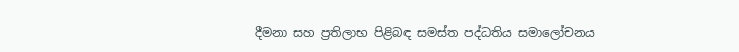දීමනා සහ ප්‍රතිලාභ පිළිබඳ සමස්ත පද්ධතිය සමාලෝචනය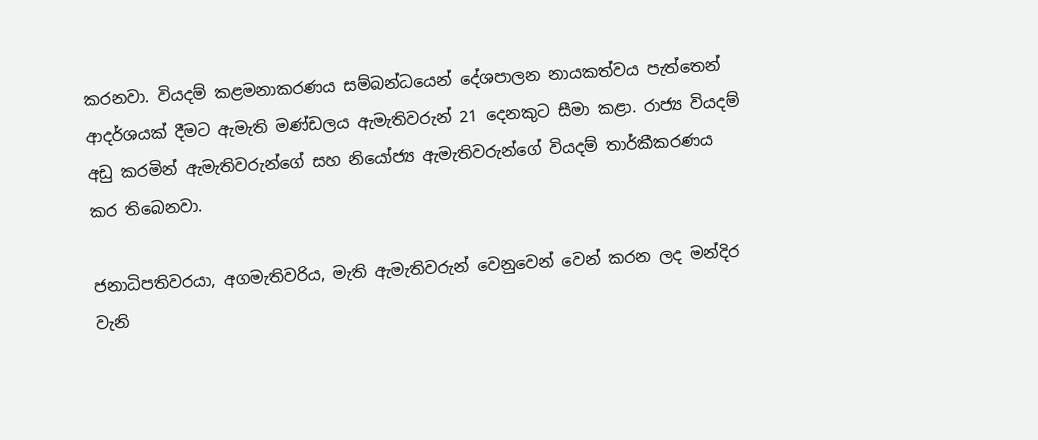කරනවා. වියදම් කළමනාකරණය සම්බන්ධයෙන් දේශපාලන නායකත්වය පැත්තෙන් ආදර්ශයක් දීමට ඇමැති මණ්ඩලය ඇමැතිවරුන් 21 දෙනකුට සීමා කළා. රාජ්‍ය වියදම් අඩු කරමින් ඇමැතිවරුන්ගේ සහ නියෝජ්‍ය ඇමැතිවරුන්ගේ වියදම් තාර්කීකරණය කර තිබෙනවා.

ජනාධිපතිවරයා, අගමැතිවරිය, මැති ඇමැතිවරුන් වෙනුවෙන් වෙන් කරන ලද මන්දිර වැනි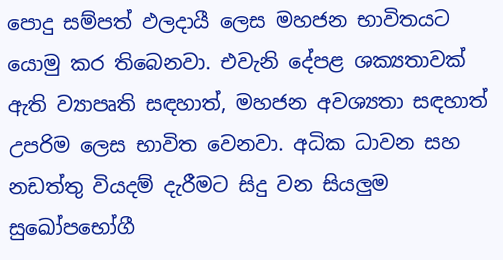පොදු සම්පත් ඵලදායී ලෙස මහජන භාවිතයට යොමු කර තිබෙනව‍ා. එවැනි දේපළ ශක්‍යතාවක් ඇති ව්‍යාපෘති සඳහාත්, මහජන අවශ්‍යතා සඳහාත් උපරිම ලෙස භාවිත වෙනවා. අධික ධාවන සහ නඩත්තු වියදම් දැරීමට සිදු වන සියලුම සුඛෝපභෝගී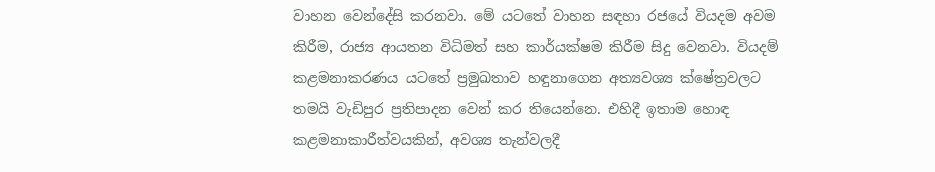වාහන වෙන්දේසි කරනවා. මේ යටතේ වාහන සඳහා රජයේ වියදම අවම කිරීම, රාජ්‍ය ආයතන විධිමත් සහ කාර්යක්ෂම කිරීම සිදු වෙනවා. වියදම් කළමනාකරණය යටතේ ප්‍රමුඛතාව හඳුනාගෙන අත්‍යවශ්‍ය ක්ෂේත්‍රවලට තමයි වැඩිපුර ප්‍රතිපාදන වෙන් කර තියෙන්නෙ. එහිදී ඉතාම හොඳ කළමනාකාරීත්වයකින්, අවශ්‍ය තැන්වලදී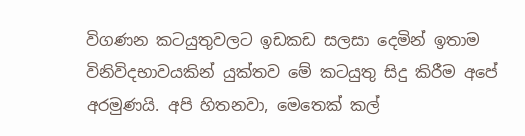විගණන කටයුතුවලට ඉඩකඩ සලසා දෙමින් ඉතාම විනිවිදභාවයකින් යුක්තව මේ කටයුතු සිදු කිරීම අපේ අරමුණයි. අපි හිතනවා, මෙතෙක් කල්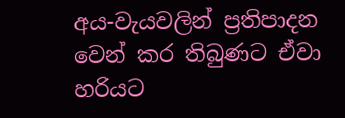අය-වැයවලින් ප්‍රතිපාදන වෙන් කර තිබුණට ඒවා හරියට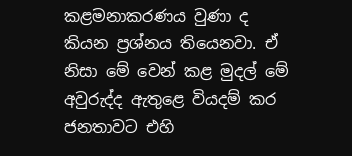කළමනාකරණය වුණා ද කියන ප්‍රශ්නය තියෙනවා. ඒ නිසා මේ වෙන් කළ මුදල් මේ අවුරුද්ද ඇතුළෙ වියදම් කර ජනතාවට එහි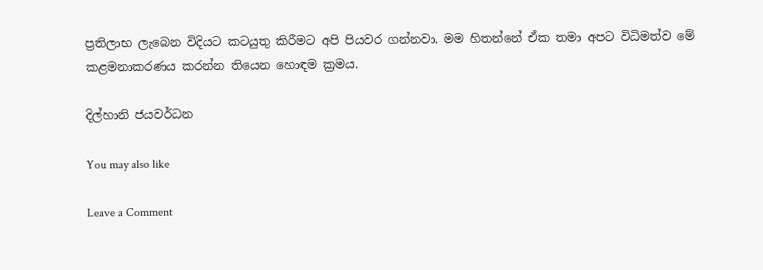ප්‍රතිලාභ ලැබෙන විදියට කටයුතු කිරීමට අපි පියවර ගන්නවා. මම හිතන්නේ ඒක තමා අපට විධිමත්ව මේ කළමනාකරණය කරන්න තියෙන හොඳම ක්‍රමය.

දිල්හානි ජයවර්ධන

You may also like

Leave a Comment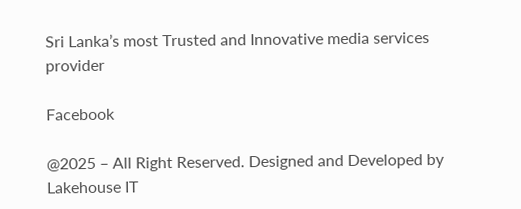Sri Lanka’s most Trusted and Innovative media services provider

Facebook

@2025 – All Right Reserved. Designed and Developed by Lakehouse IT